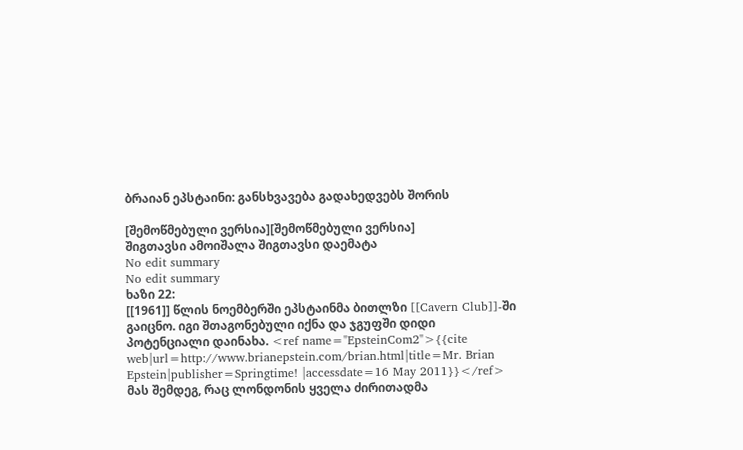ბრაიან ეპსტაინი: განსხვავება გადახედვებს შორის

[შემოწმებული ვერსია][შემოწმებული ვერსია]
შიგთავსი ამოიშალა შიგთავსი დაემატა
No edit summary
No edit summary
ხაზი 22:
[[1961]] წლის ნოემბერში ეპსტაინმა ბითლზი [[Cavern Club]]-ში გაიცნო. იგი შთაგონებული იქნა და ჯგუფში დიდი პოტენციალი დაინახა. <ref name="EpsteinCom2">{{cite web|url=http://www.brianepstein.com/brian.html|title=Mr. Brian Epstein|publisher=Springtime! |accessdate=16 May 2011}}</ref> მას შემდეგ, რაც ლონდონის ყველა ძირითადმა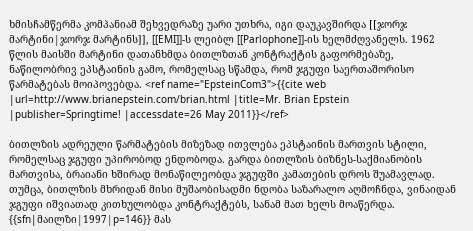ხმისჩამწერმა კომპანიამ შეხვედრაზე უარი უთხრა, იგი დაუკავშირდა [[ჯორჯ მარტინი|ჯორჯ მარტინს]], [[EMI]]-ს ლეიბლ [[Parlophone]]-ის ხელმძღვანელს. 1962 წლის მაისში მარტინი დათანხმდა ბითლზთან კონტრაქტის გაფორმებაზე, ნაწილობრივ ეპსტაინის გამო, რომელსაც სწამდა, რომ ჯგუფი საერთაშორისო წარმატებას მოიპოვებდა. <ref name="EpsteinCom3">{{cite web |url=http://www.brianepstein.com/brian.html |title=Mr. Brian Epstein |publisher=Springtime! |accessdate=26 May 2011}}</ref>

ბითლზის ადრეული წარმატების მიზეზად ითვლება ეპსტაინის მართვის სტილი, რომელსაც ჯგუფი უპირობოდ ენდობოდა. გარდა ბითლზის ბიზნეს-საქმიანობის მართვისა, ბრაიანი ხშირად მონაწილეობდა ჯგუფში კამათების დროს შუამავლად. თუმცა, ბითლზის მხრიდან მისი მუშაობისადმი ნდობა საზარალო აღმოჩნდა, ვინაიდან ჯგუფი იშვიათად კითხულობდა კონტრაქტებს, სანამ მათ ხელს მოაწერდა. {{sfn|მაილზი|1997|p=146}} მას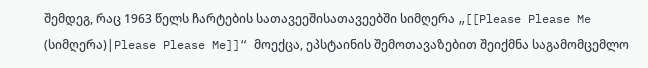შემდეგ, რაც 1963 წელს ჩარტების სათავეეშისათავეებში სიმღერა „[[Please Please Me (სიმღერა)|Please Please Me]]“ მოექცა, ეპსტაინის შემოთავაზებით შეიქმნა საგამომცემლო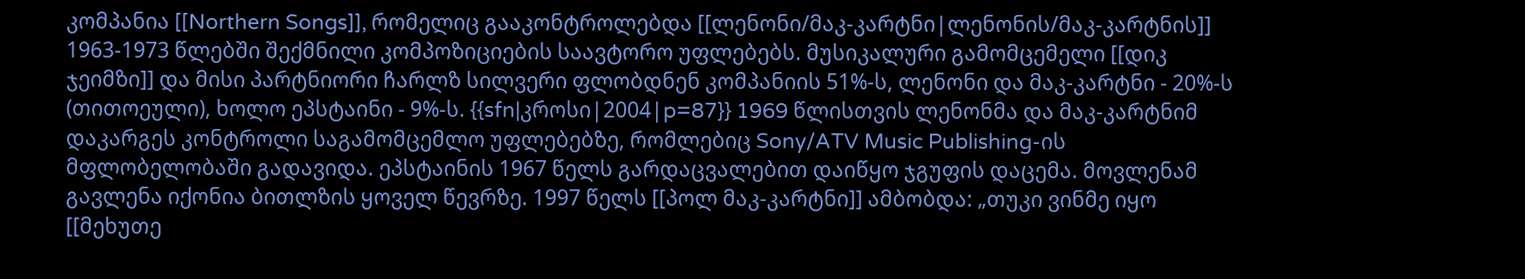კომპანია [[Northern Songs]], რომელიც გააკონტროლებდა [[ლენონი/მაკ-კარტნი|ლენონის/მაკ-კარტნის]] 1963-1973 წლებში შექმნილი კომპოზიციების საავტორო უფლებებს. მუსიკალური გამომცემელი [[დიკ ჯეიმზი]] და მისი პარტნიორი ჩარლზ სილვერი ფლობდნენ კომპანიის 51%-ს, ლენონი და მაკ-კარტნი - 20%-ს (თითოეული), ხოლო ეპსტაინი - 9%-ს. {{sfn|კროსი|2004|p=87}} 1969 წლისთვის ლენონმა და მაკ-კარტნიმ დაკარგეს კონტროლი საგამომცემლო უფლებებზე, რომლებიც Sony/ATV Music Publishing-ის მფლობელობაში გადავიდა. ეპსტაინის 1967 წელს გარდაცვალებით დაიწყო ჯგუფის დაცემა. მოვლენამ გავლენა იქონია ბითლზის ყოველ წევრზე. 1997 წელს [[პოლ მაკ-კარტნი]] ამბობდა: „თუკი ვინმე იყო [[მეხუთე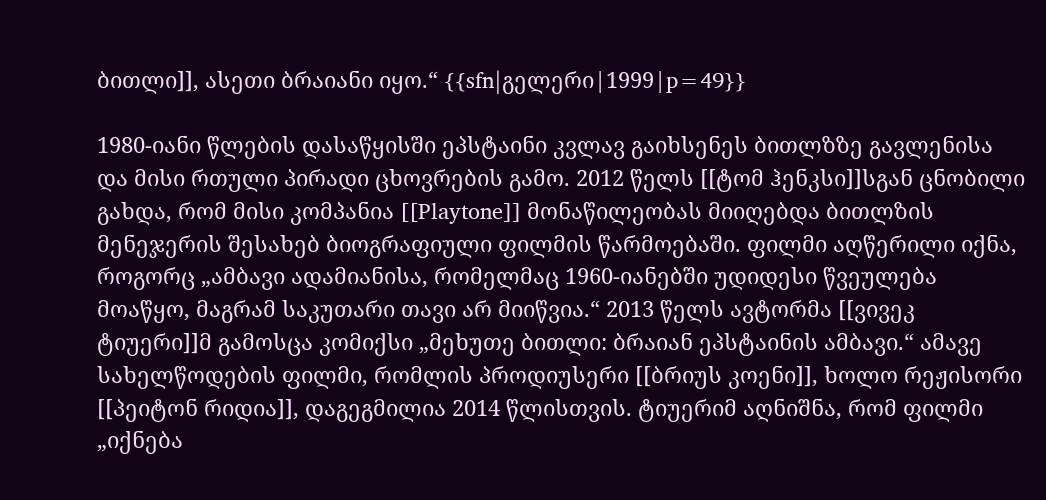ბითლი]], ასეთი ბრაიანი იყო.“ {{sfn|გელერი|1999|p=49}}

1980-იანი წლების დასაწყისში ეპსტაინი კვლავ გაიხსენეს ბითლზზე გავლენისა და მისი რთული პირადი ცხოვრების გამო. 2012 წელს [[ტომ ჰენკსი]]სგან ცნობილი გახდა, რომ მისი კომპანია [[Playtone]] მონაწილეობას მიიღებდა ბითლზის მენეჯერის შესახებ ბიოგრაფიული ფილმის წარმოებაში. ფილმი აღწერილი იქნა, როგორც „ამბავი ადამიანისა, რომელმაც 1960-იანებში უდიდესი წვეულება მოაწყო, მაგრამ საკუთარი თავი არ მიიწვია.“ 2013 წელს ავტორმა [[ვივეკ ტიუერი]]მ გამოსცა კომიქსი „მეხუთე ბითლი: ბრაიან ეპსტაინის ამბავი.“ ამავე სახელწოდების ფილმი, რომლის პროდიუსერი [[ბრიუს კოენი]], ხოლო რეჟისორი [[პეიტონ რიდია]], დაგეგმილია 2014 წლისთვის. ტიუერიმ აღნიშნა, რომ ფილმი „იქნება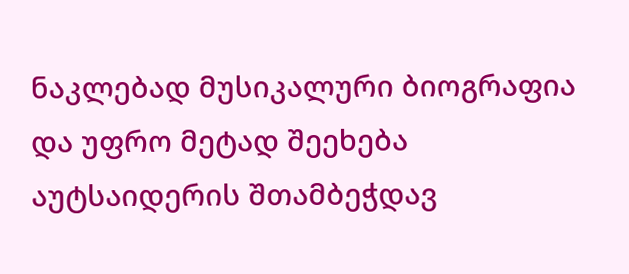ნაკლებად მუსიკალური ბიოგრაფია და უფრო მეტად შეეხება აუტსაიდერის შთამბეჭდავ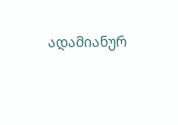ადამიანურ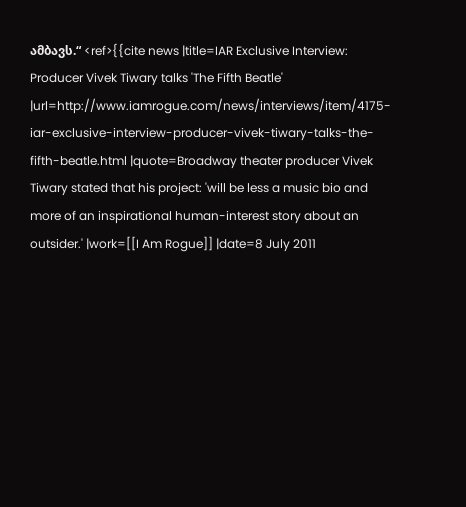ამბავს.“ <ref>{{cite news |title=IAR Exclusive Interview: Producer Vivek Tiwary talks 'The Fifth Beatle' |url=http://www.iamrogue.com/news/interviews/item/4175-iar-exclusive-interview-producer-vivek-tiwary-talks-the-fifth-beatle.html |quote=Broadway theater producer Vivek Tiwary stated that his project: 'will be less a music bio and more of an inspirational human-interest story about an outsider.' |work=[[I Am Rogue]] |date=8 July 2011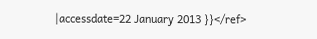|accessdate=22 January 2013 }}</ref>